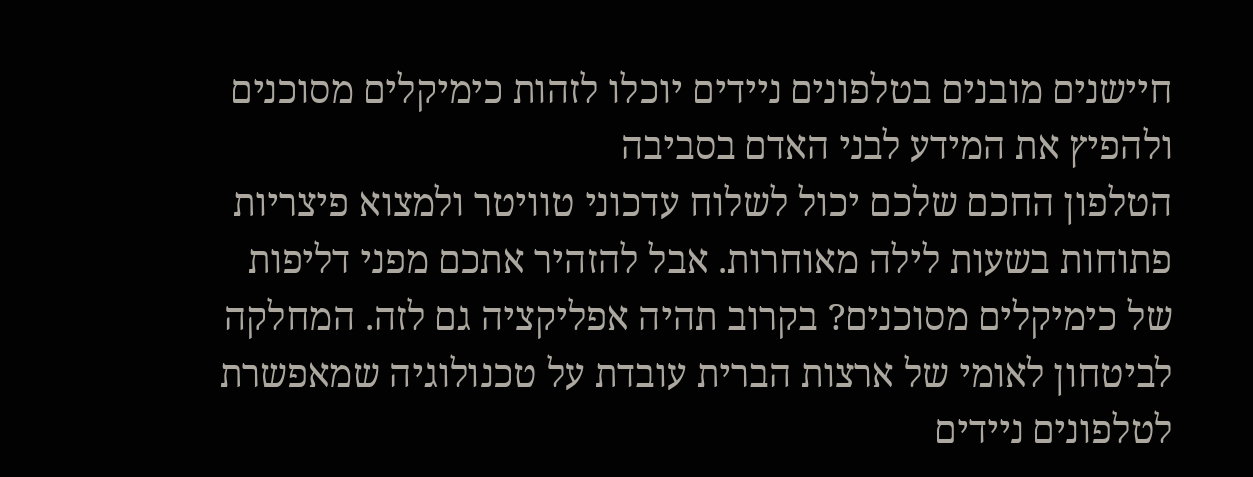חיישנים מובנים בטלפונים ניידים יוכלו לזהות כימיקלים מסוכנים ולהפיץ את המידע לבני האדם בסביבה
הטלפון החכם שלכם יכול לשלוח עדכוני טוויטר ולמצוא פיצריות פתוחות בשעות לילה מאוחרות. אבל להזהיר אתכם מפני דליפות של כימיקלים מסוכנים? בקרוב תהיה אפליקציה גם לזה. המחלקה לביטחון לאומי של ארצות הברית עובדת על טכנולוגיה שמאפשרת לטלפונים ניידים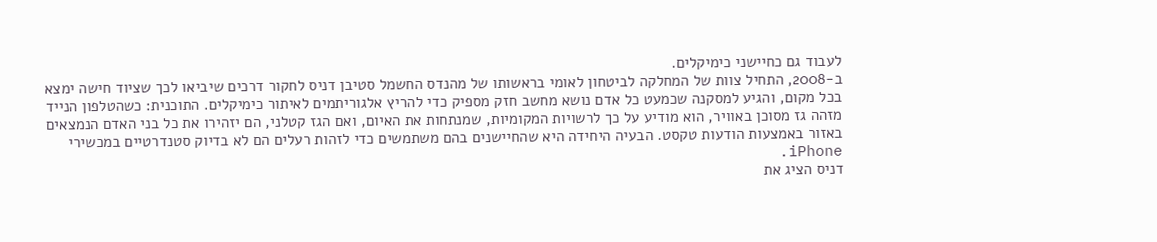לעבוד גם כחיישני כימיקלים.
ב-2008, התחיל צוות של המחלקה לביטחון לאומי בראשותו של מהנדס החשמל סטיבן דניס לחקור דרכים שיביאו לכך שציוד חישה ימצא בכל מקום, והגיע למסקנה שכמעט כל אדם נושא מחשב חזק מספיק כדי להריץ אלגוריתמים לאיתור כימיקלים. התוכנית: כשהטלפון הנייד מזהה גז מסוכן באוויר, הוא מודיע על כך לרשויות המקומיות, שמנתחות את האיום, ואם הגז קטלני, הם יזהירו את כל בני האדם הנמצאים באזור באמצעות הודעות טקסט. הבעיה היחידה היא שהחיישנים בהם משתמשים כדי לזהות רעלים הם לא בדיוק סטנדרטיים במכשירי iPhone.
דניס הציג את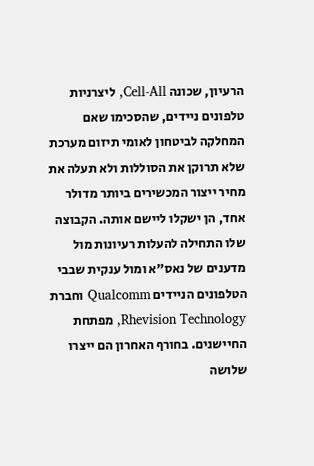הרעיון, שכונה Cell-All, ליצרניות טלפונים ניידים, שהסכימו שאם המחלקה לביטחון לאומי תיזום מערכת שלא תרוקן את הסוללות ולא תעלה את מחיר ייצור המכשירים ביותר מדולר אחד, הן ישקלו ליישם אותה. הקבוצה שלו התחילה להעלות רעיונות מול מדענים של נאס"א ומול ענקית שבבי הטלפונים הניידים Qualcomm וחברת Rhevision Technology, מפתחת החיישנים. בחורף האחרון הם ייצרו שלושה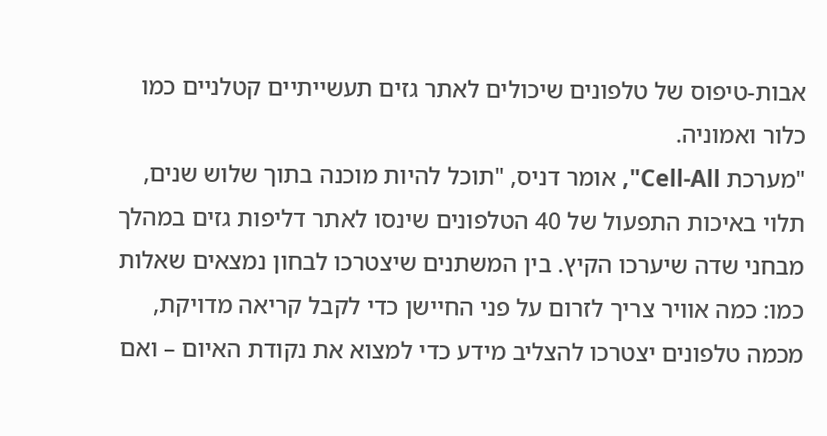אבות-טיפוס של טלפונים שיכולים לאתר גזים תעשייתיים קטלניים כמו כלור ואמוניה.
"מערכת Cell-All", אומר דניס, "תוכל להיות מוכנה בתוך שלוש שנים, תלוי באיכות התפעול של 40 הטלפונים שינסו לאתר דליפות גזים במהלך מבחני שדה שיערכו הקיץ. בין המשתנים שיצטרכו לבחון נמצאים שאלות כמו: כמה אוויר צריך לזרום על פני החיישן כדי לקבל קריאה מדויקת, מכמה טלפונים יצטרכו להצליב מידע כדי למצוא את נקודת האיום – ואם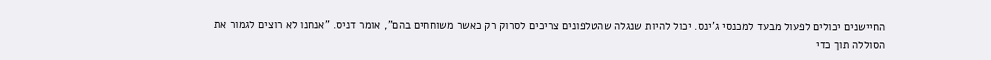החיישנים יכולים לפעול מבעד למכנסי ג'ינס. יכול להיות שנגלה שהטלפונים צריכים לסרוק רק כאשר משוחחים בהם", אומר דניס. "אנחנו לא רוצים לגמור את הסוללה תוך כדי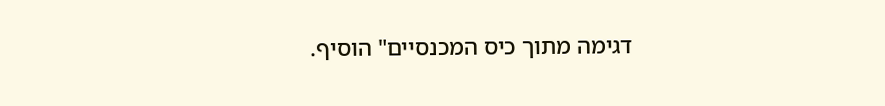דגימה מתוך כיס המכנסיים" הוסיף.